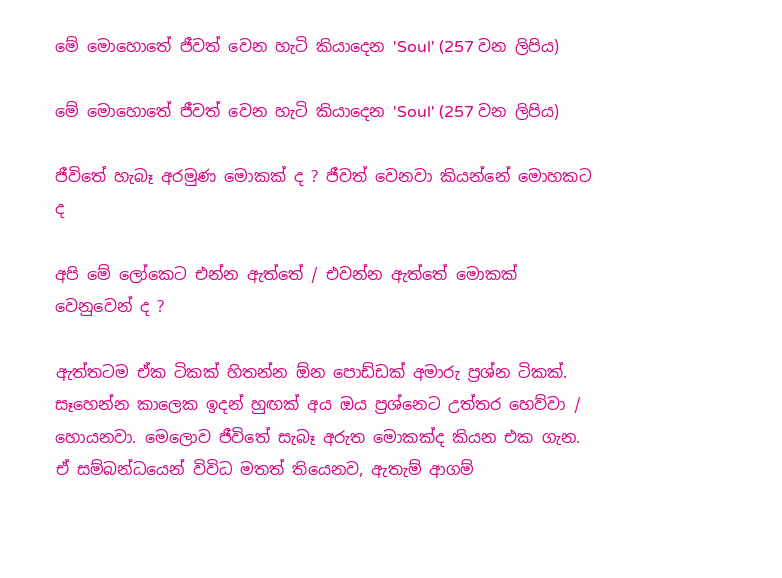මේ මොහොතේ ජීවත් වෙන හැටි කියාදෙන 'Soul' (257 වන ලිපිය)

මේ මොහොතේ ජීවත් වෙන හැටි කියාදෙන 'Soul' (257 වන ලිපිය)

ජීවිතේ හැබෑ අරමුණ මොකක් ද ? ජීවත් වෙනවා කියන්නේ මොහකට ද

අපි මේ ලෝකෙට එන්න ඇත්තේ / එවන්න ඇත්තේ මොකක් වෙනුවෙන් ද ?

ඇත්තටම ඒක ටිකක් හිතන්න ඕන පොඩ්ඩක් අමාරු ප්‍රශ්න ටිකක්. සෑහෙන්න කාලෙක ඉදන් හුඟක් අය ඔය ප්‍රශ්නෙට උත්තර හෙව්වා / හොයනවා. මෙලොව ජීවිතේ සැබෑ අරුත මොකක්ද කියන එක ගැන. ඒ සම්බන්ධයෙන් විවිධ මතත් තියෙනව, ඇතැම් ආගම්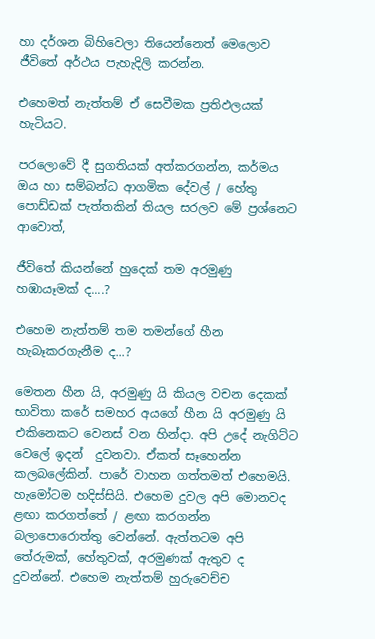හා දර්ශන බිහිවෙලා තියෙන්නෙත් මෙලොව ජීවිතේ අර්ථය පැහැදිලි කරන්න.

එහෙමත් නැත්තම් ඒ සෙවීමක ප්‍රතිඵලයක් හැටියට.

පරලොවේ දී සුගතියක් අත්කරගන්න, කර්මය ඔය හා සම්බන්ධ ආගමික දේවල් / හේතු පොඩ්ඩක් පැත්තකින් තියල සරලව මේ ප්‍රශ්නෙට ආවොත්,

ජීවිතේ කියන්නේ හුදෙක් තම අරමුණු හඹායෑමක් ද....?

එහෙම නැත්තම් තම තමන්ගේ හීන හැබෑකරගැනීම ද...?

මෙතන හීන යි, අරමුණු යි කියල වචන දෙකක් භාවිතා කරේ සමහර අයගේ හීන යි අරමුණු යි එකිනෙකට වෙනස් වන හින්දා. අපි උදේ නැගිට්ට වෙලේ ඉදන්  දුවනවා. ඒකත් සෑහෙන්න කලබලේකින්. පාරේ වාහන ගත්තමත් එහෙමයි. හැමෝටම හදිස්සියි. එහෙම දුවල අපි මොනවද ළඟා කරගත්තේ / ළඟා කරගන්න බලාපොරොත්තු වෙන්නේ. ඇත්තටම අපි තේරුමක්, හේතුවක්, අරමුණක් ඇතුව ද දුවන්නේ. එහෙම නැත්තම් හුරුවෙච්ච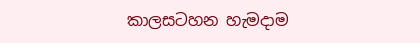කාලසටහන හැමදාම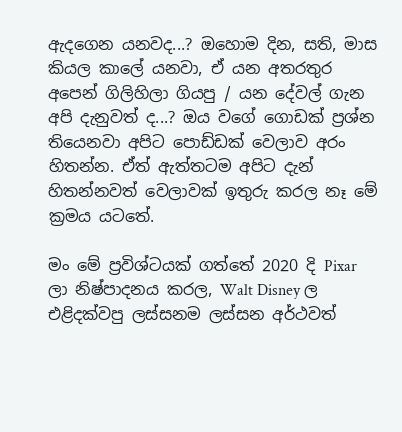ඇදගෙන යනවද...? ඔහොම දින, සති, මාස කියල කාලේ යනවා, ඒ යන අතරතුර අපෙන් ගිලිහිලා ගියපු / යන දේවල් ගැන අපි දැනුවත් ද...? ඔය වගේ ගොඩක් ප්‍රශ්න තියෙනවා අපිට පොඩ්ඩක් වෙලාව අරං හිතන්න. ඒත් ඇත්තටම අපිට දැන් හිතන්නවත් වෙලාවක් ඉතුරු කරල නෑ මේ ක්‍රමය යටතේ.

මං මේ ප්‍රවිශ්ටයක් ගත්තේ 2020 දි Pixar ලා නිෂ්පාදනය කරල, Walt Disney ල එළිදක්වපු ලස්සනම ලස්සන අර්ථවත්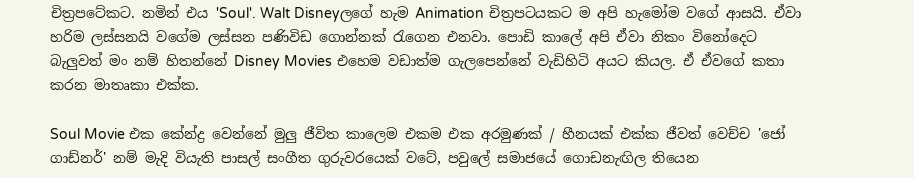චිත්‍රපටේකට. නමින් එය 'Soul'. Walt Disneyලගේ හැම Animation චිත්‍රපටයකට ම අපි හැමෝම වගේ ආසයි. ඒවා හරිම ලස්සනයි වගේම ලස්සන පණිවිඩ ගොන්නක් රැගෙන එනවා. පොඩි කාලේ අපි ඒවා නිකං විනෝදෙට බැලුවත් මං නම් හිතන්නේ Disney Movies එහෙම වඩාත්ම ගැලපෙන්නේ වැඩිහිටි අයට කියල. ඒ ඒවගේ කතා කරන මාතෘකා එක්ක.

Soul Movie එක කේන්ද්‍ර වෙන්නේ මුලු ජීවිත කාලෙම එකම එක අරමුණක් / හීනයක් එක්ක ජීවත් වෙච්ච 'ජෝ ගාඩ්නර්' නම් මැදි වියැති පාසල් සංගීත ගුරුවරයෙක් වටේ, පවුලේ සමාජයේ ගොඩනැඟිල තියෙන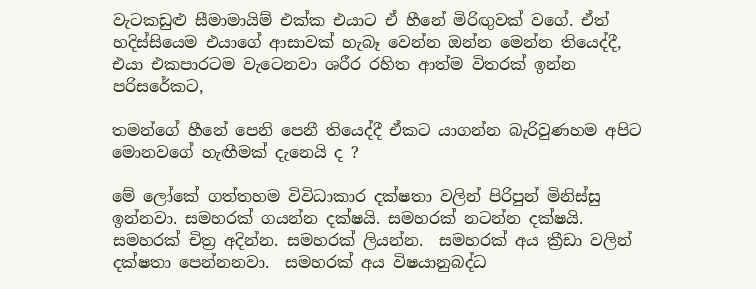වැටකඩුළු සීමාමායිම් එක්ක එයාට ඒ හීනේ මිරිඟුවක් වගේ. ඒත් හදිස්සියෙම එයාගේ ආසාවක් හැබෑ වෙන්න ඔන්න මෙන්න තියෙද්දී, එයා එකපාරටම වැටෙනවා ශරීර රහිත ආත්ම විතරක් ඉන්න පරිසරේකට,

තමන්ගේ හීනේ පෙනි පෙනී තියෙද්දී ඒකට යාගන්න බැරිවුණහම අපිට මොනවගේ හැඟීමක් දැනෙයි ද ?

මේ ලෝකේ ගත්තහම විවිධාකාර දක්ෂතා වලින් පිරිපුන් මිනිස්සු ඉන්නවා. සමහරක් ගයන්න දක්ෂයි. සමහරක් නටන්න දක්ෂයි. සමහරක් චිත්‍ර අදින්න. සමහරක් ලියන්න.  සමහරක් අය ක්‍රීඩා වලින් දක්ෂතා පෙන්නනවා.  සමහරක් අය විෂයානුබද්ධ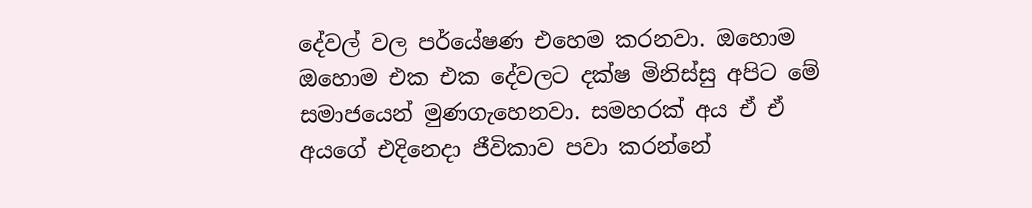දේවල් වල පර්යේෂණ එහෙම කරනවා. ඔහොම ඔහොම එක එක දේවලට දක්ෂ මිනිස්සු අපිට මේ සමාජයෙන් මුණගැහෙනවා. සමහරක් අය ඒ ඒ අයගේ එදිනෙදා ජීවිකාව පවා කරන්නේ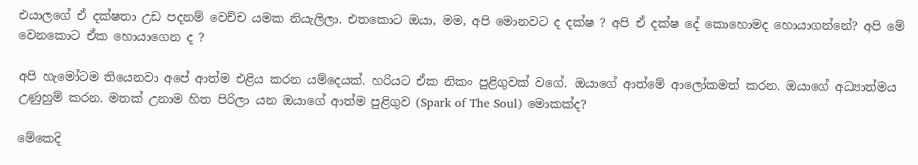එයාලගේ ඒ දක්ෂතා උඩ පදනම් වෙච්ච යමක නියැලිලා. එතකොට ඔයා, මම, අපි මොනවට ද දක්ෂ ? අපි ඒ දක්ෂ දේ කොහොමද හොයාගන්නේ? අපි මේ වෙනකොට ඒක හොයාගෙන ද ?

අපි හැමෝටම තියෙනවා අපේ ආත්ම එළිය කරන යම්දෙයක්. හරියට ඒක නිකං පුළිගුවක් වගේ. ඔයාගේ ආත්මේ ආලෝකමත් කරන. ඔයාගේ අධ්‍යාත්මය උණුහුම් කරන. මතක් උනාම හිත පිරිලා යන ඔයාගේ ආත්ම පුළිගුව (Spark of The Soul) මොකක්ද?

මේකෙදි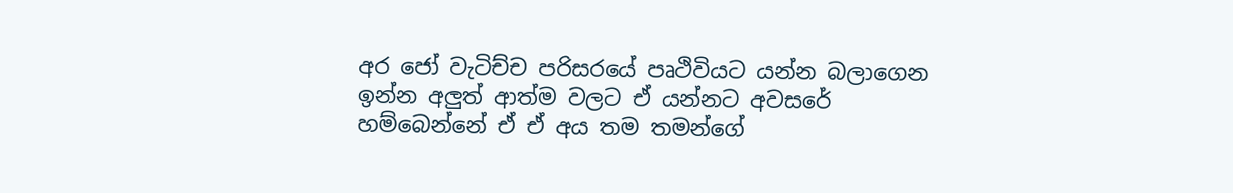අර ජෝ වැටිච්ච පරිසරයේ පෘථිවියට යන්න බලාගෙන ඉන්න අලුත් ආත්ම වලට ඒ යන්නට අවසරේ හම්බෙන්නේ ඒ ඒ අය තම තමන්ගේ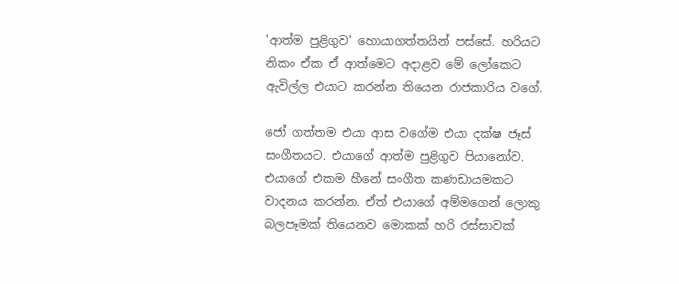'ආත්ම පුළිගුව' හොයාගත්තයින් පස්සේ. හරියට නිකං ඒක ඒ ආත්මෙට අදාළව මේ ලෝකෙට ඇවිල්ල එයාට කරන්න තියෙන රාජකාරිය වගේ.

ජෝ ගත්තම එයා ආස වගේම එයා දක්ෂ ජෑස් සංගීතයට. එයාගේ ආත්ම පුළිගුව පියානෝව. එයාගේ එකම හීනේ සංගීත කණඩායමකට වාදනය කරන්න. ඒත් එයාගේ අම්මගෙන් ලොකු බලපෑමක් තියෙනව මොකක් හරි රස්සාවක්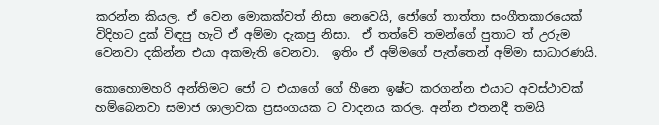කරන්න කියල. ඒ වෙන මොකක්වත් නිසා නෙවෙයි, ජෝගේ තාත්තා සංගීතකාරයෙක් විදිහට දුක් විඳපු හැටි ඒ අම්මා දැකපු නිසා.  ඒ තත්වේ තමන්ගේ පුතාට ත් උරුම වෙනවා දකින්න එයා අකමැති වෙනවා.  ඉතිං ඒ අම්මගේ පැත්තෙන් අම්මා සාධාරණයි.

කොහොමහරි අන්තිමට ජෝ ට එයාගේ ගේ හීනෙ ඉෂ්ට කරගන්න එයාට අවස්ථාවක් හම්බෙනවා සමාජ ශාලාවක ප්‍රසංගයක ට වාදනය කරල. අන්න එතනදී තමයි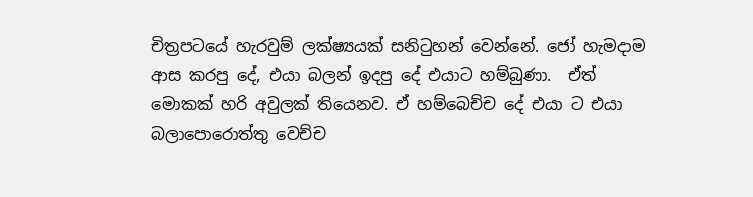චිත්‍රපටයේ හැරවුම් ලක්ෂ්‍යයක් සනිටුහන් වෙන්නේ. ජෝ හැමදාම ආස කරපු දේ, එයා බලන් ඉදපු දේ එයාට හම්බුණා.  ඒත් මොකක් හරි අවුලක් තියෙනව. ඒ හම්බෙච්ච දේ එයා ට එයා බලාපොරොත්තු වෙච්ච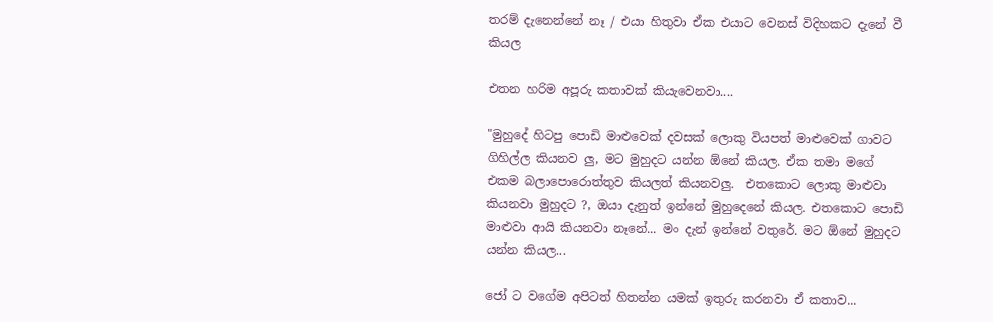තරම් දැනෙන්නේ නෑ / එයා හිතුවා ඒක එයාට වෙනස් විදිහකට දැනේ වී කියල

එතන හරිම අපූරු කතාවක් කියැවෙනවා....

"මුහුදේ හිටපු පොඩි මාළුවෙක් දවසක් ලොකු වියපත් මාළුවෙක් ගාවට ගිහිල්ල කියනව ලු, මට මුහුදට යන්න ඕනේ කියල. ඒක තමා මගේ එකම බලාපොරොත්තුව කියලත් කියනවලු.  එතකොට ලොකු මාළුවා කියනවා මුහුදට ?, ඔයා දැනුත් ඉන්නේ මුහුදෙනේ කියල. එතකොට පොඩි මාළුවා ආයි කියනවා නෑනේ... මං දැන් ඉන්නේ වතුරේ. මට ඕනේ මුහුදට යන්න කියල...

ජෝ ට වගේම අපිටත් හිතන්න යමක් ඉතුරු ක‍රනවා ඒ කතාව...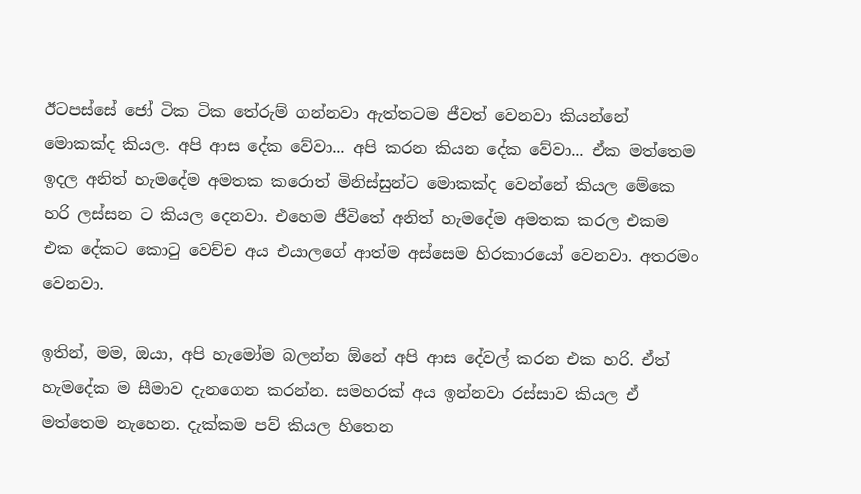ඊටපස්සේ ජෝ ටික ටික තේරුම් ගන්නවා ඇත්තටම ජීවත් වෙනවා කියන්නේ මොකක්ද කියල. අපි ආස දේක වේවා... අපි කරන කියන දේක වේවා... ඒක මත්තෙම ඉදල අනිත් හැමදේම අමතක කරොත් මිනිස්සුන්ට මොකක්ද වෙන්නේ කියල මේකෙ හරි ලස්සන ට කියල දෙනවා. එහෙම ජීවිතේ අනිත් හැමදේම අමතක කරල එකම එක දේකට කොටු වෙච්ච අය එයාලගේ ආත්ම අස්සෙම හිරකාරයෝ වෙනවා. අතරමං වෙනවා.

ඉතින්, මම, ඔයා, අපි හැමෝම බලන්න ඕනේ අපි ආස දේවල් කරන එක හරි. ඒත් හැමදේක ම සීමාව දැනගෙන කරන්න. සමහරක් අය ඉන්නවා රස්සාව කියල ඒ මත්තෙම නැහෙන. දැක්කම පව් කියල හිතෙන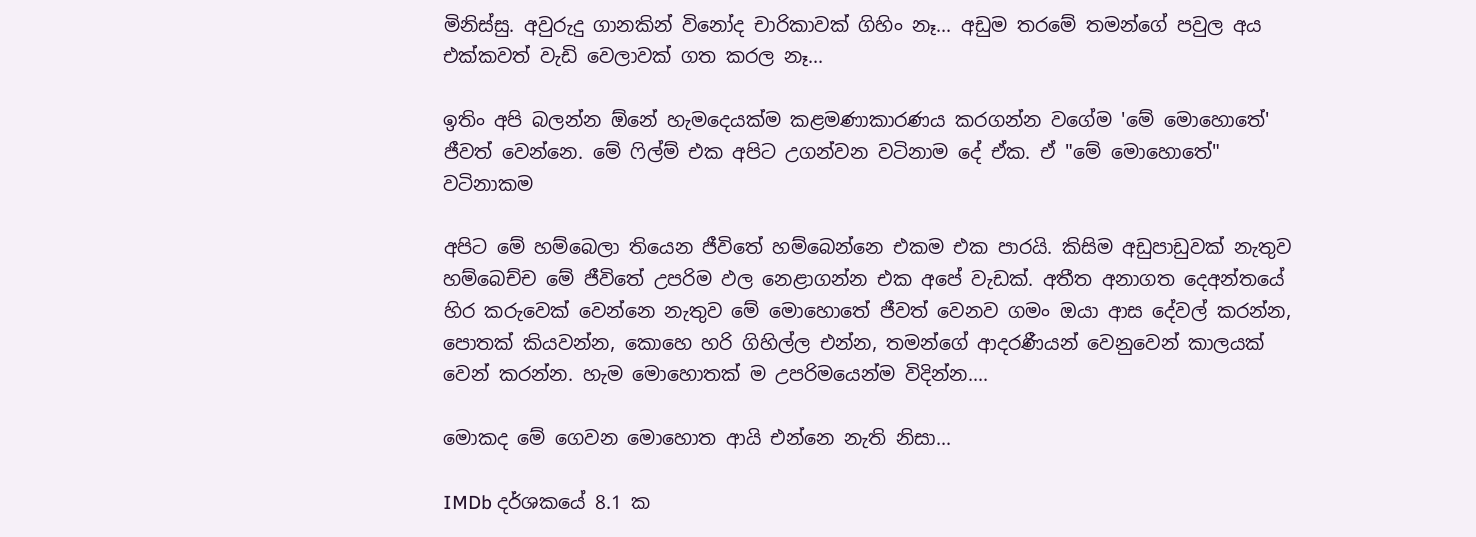මිනිස්සු. අවුරුදු ගානකින් විනෝද චාරිකාවක් ගිහිං නෑ... අඩුම තරමේ තමන්ගේ පවුල අය එක්කවත් වැඩි වෙලාවක් ගත කරල නෑ...

ඉතිං අපි බලන්න ඕනේ හැමදෙයක්ම කළමණාකාරණය කරගන්න වගේම 'මේ මොහොතේ' ජීවත් වෙන්නෙ. මේ ෆිල්ම් එක අපිට උගන්වන වටිනාම දේ ඒක. ඒ "මේ මොහොතේ" වටිනාකම

අපිට මේ හම්බෙලා තියෙන ජීවිතේ හම්බෙන්නෙ එකම එක පාරයි. කිසිම අඩුපාඩුවක් නැතුව හම්බෙච්ච මේ ජීවිතේ උපරිම ඵල නෙළාගන්න එක අපේ වැඩක්. අතීත අනාගත දෙඅන්තයේ හිර කරුවෙක් වෙන්නෙ නැතුව මේ මොහොතේ ජීවත් වෙනව ගමං ඔයා ආස දේවල් කරන්න, පොතක් කියවන්න, කොහෙ හරි ගිහිල්ල එන්න, තමන්ගේ ආදරණීයන් වෙනුවෙන් කාලයක් වෙන් කරන්න. හැම මොහොතක් ම උපරිමයෙන්ම විදින්න....

මොකද මේ ගෙවන මොහොත ආයි එන්නෙ නැති නිසා...

IMDb දර්ශකයේ 8.1 ක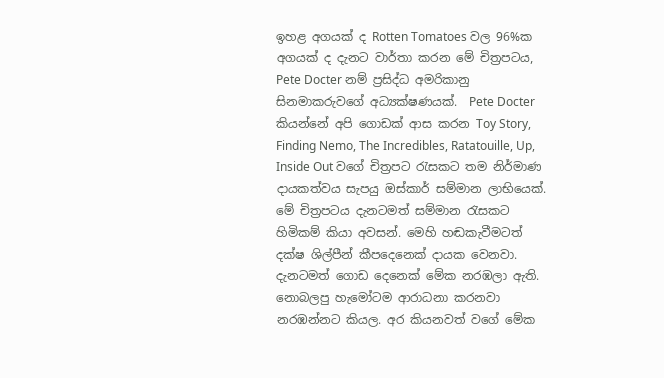ඉහළ අගයක් ද Rotten Tomatoes වල 96%ක අගයක් ද දැනට වාර්තා කරන මේ චිත්‍රපටය, Pete Docter නම් ප්‍රසිද්ධ අමරිකානු සිනමාකරුවගේ අධ්‍යක්ෂණයක්.  Pete Docter කියන්නේ අපි ගොඩක් ආස කරන Toy Story, Finding Nemo, The Incredibles, Ratatouille, Up, Inside Out වගේ චිත්‍රපට රැසකට තම නිර්මාණ දායකත්වය සැපයු ඔස්කාර් සම්මාන ලාභියෙක්. මේ චිත්‍රපටය දැනටමත් සම්මාන රැසකට හිමිකම් කියා අවසන්. මෙහි හඬකැවීමටත් දක්ෂ ශිල්පීන් කීපදෙනෙක් දායක වෙනවා.  දැනටමත් ගොඩ දෙනෙක් මේක නරඹලා ඇති. නොබලපු හැමෝටම ආරාධනා කරනවා නරඹන්නට කියල. අර කියනවත් වගේ මේක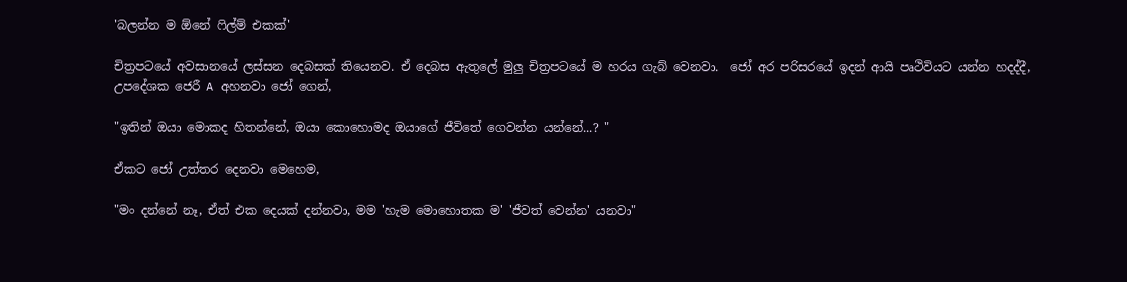'බලන්න ම ඕනේ ෆිල්ම් එකක්'

චිත්‍රපටයේ අවසානයේ ලස්සන දෙබසක් තියෙනව. ඒ දෙබස ඇතුලේ මුලු චිත්‍රපටයේ ම හරය ගැබ් වෙනවා.  ජෝ අර පරිසරයේ ඉදන් ආයි පෘථිවියට යන්න හදද්දී,  උපදේශක ජෙරී A අහනවා ජෝ ගෙන්,

"ඉතින් ඔයා මොකද හිතන්නේ, ඔයා කොහොමද ඔයාගේ ජීවිතේ ගෙවන්න යන්නේ...? "

ඒකට ජෝ උත්තර දෙනවා මෙහෙම,

"මං දන්නේ නෑ, ඒත් එක දෙයක් දන්නවා, මම 'හැම මොහොතක ම' 'ජීවත් වෙන්න' යනවා"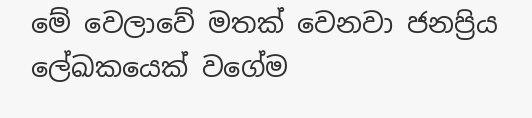මේ වෙලාවේ මතක් වෙනවා ජනප්‍රිය ලේඛකයෙක් වගේම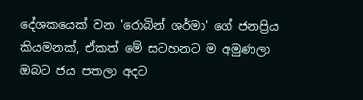දේශකයෙක් වන 'රොබින් ශර්මා' ගේ ජනප්‍රිය කියමනක්, ඒකත් මේ සටහනට ම අමුණලා ඔබට ජය පතලා අදට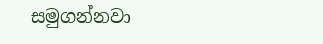සමුගන්නවා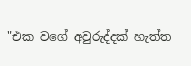"එක වගේ අවුරුද්දක් හැත්ත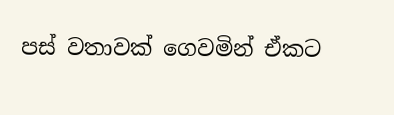පස් වතාවක් ගෙවමින් ඒකට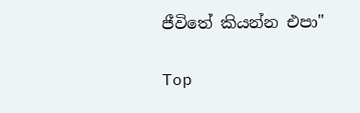ජීවිතේ කියන්න එපා"

Top